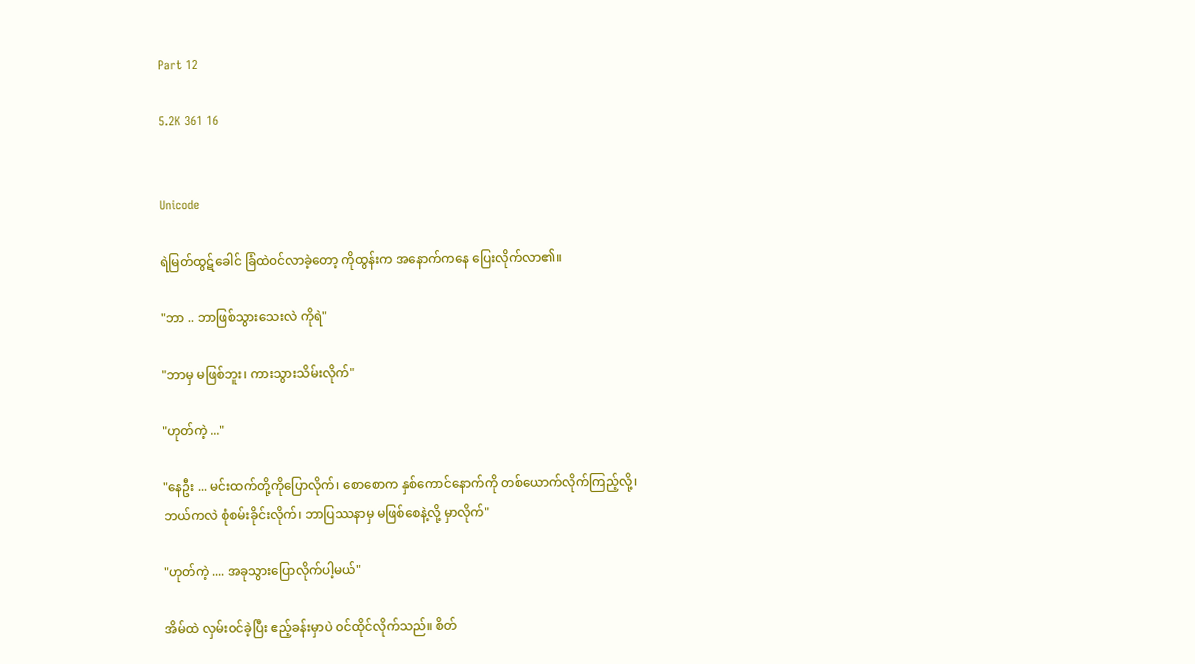Part 12

5.2K 361 16


Unicode

ရဲမြတ်ထွဋ်ခေါင် ခြံထဲ၀င်လာခဲ့တော့ ကိုထွန်းက အနောက်ကနေ ပြေးလိုက်လာ၏။

"ဘာ .. ဘာဖြစ်သွားသေးလဲ ကိုရဲ"

"ဘာမှ မဖြစ်ဘူး၊ ကားသွားသိမ်းလိုက်"

"ဟုတ်ကဲ့ ..."

"နေဦး ... မင်းထက်တို့ကိုပြောလိုက်၊ စောစောက နှစ်ကောင်နောက်ကို တစ်ယောက်လိုက်ကြည့်လို့၊ ဘယ်ကလဲ စုံစမ်းခိုင်းလိုက်၊ ဘာပြဿနာမှ မဖြစ်စေနဲ့လို့ မှာလိုက်"

"ဟုတ်ကဲ့ .... အခုသွားပြောလိုက်ပါ့မယ်"

အိမ်ထဲ လှမ်း၀င်ခဲ့ပြီး ဧည့်ခန်းမှာပဲ ၀င်ထိုင်လိုက်သည်။ စိတ်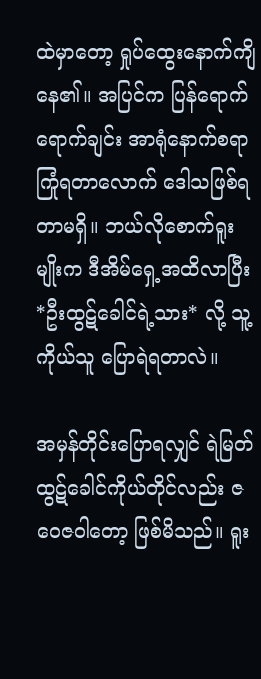ထဲမှာတော့ ရှုပ်ထွေးနောက်ကျိနေ၏။ အပြင်က ပြန်ရောက်ရောက်ချင်း အာရုံနောက်စရာကြုံရတာလောက် ဒေါသဖြစ်ရတာမရှိ။ ဘယ်လိုစောက်ရူးမျိုးက ဒီအိမ်ရှေ့အထိလာပြီး *ဦးထွဋ်ခေါင်ရဲ့သား* လို့ သူ့ကိုယ်သူ ပြောရဲရတာလဲ။

အမှန်တိုင်းပြောရလျှင် ရဲမြတ်ထွဋ်ခေါင်ကိုယ်တိုင်လည်း ဇဝေဇဝါတော့ ဖြစ်မိသည်။ ရူး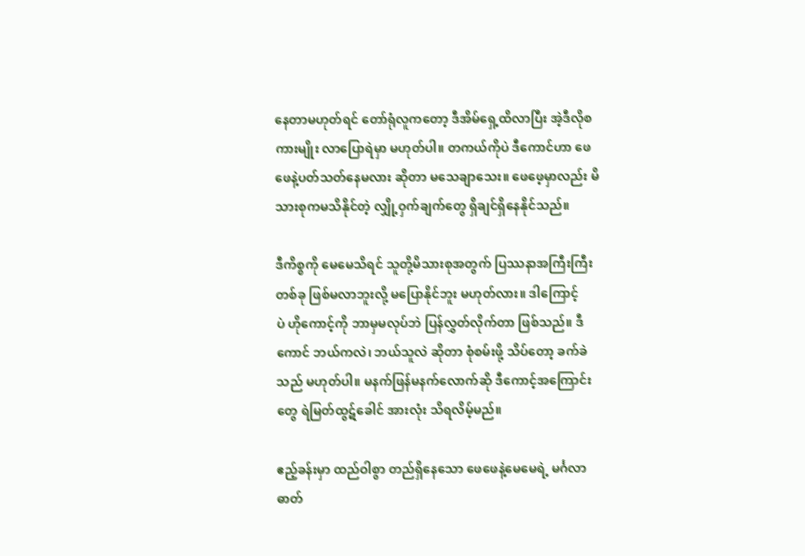နေတာမဟုတ်ရင် တော်ရုံလူကတော့ ဒီအိမ်ရှေ့ထိလာပြီး အဲ့ဒီလိုစကားမျိုး လာပြောရဲမှာ မဟုတ်ပါ။ တကယ်ကိုပဲ ဒီကောင်ဟာ ဖေဖေနဲ့ပတ်သတ်နေမလား ဆိုတာ မသေချာသေး။ ဖေဖေ့မှာလည်း မိသားစုကမသိနိုင်တဲ့ လျှို့ဝှက်ချက်တွေ ရှိချင်ရှိနေနိုင်သည်။

ဒီကိစ္စကို မေမေသိရင် သူတို့မိသားစုအတွက် ပြဿနာအကြီးကြီးတစ်ခု ဖြစ်မလာဘူးလို့ မပြောနိုင်ဘူး မဟုတ်လား။ ဒါကြောင့်ပဲ ‌ဟိုကောင့်ကို ဘာမှမလုပ်ဘဲ ပြန်လွှတ်လိုက်တာ ဖြစ်သည်။ ဒီကောင် ဘယ်က‌လဲ၊ ဘယ်သူလဲ ဆိုတာ စုံစမ်းဖို့ သိပ်တော့ ခက်ခဲသည် မဟုတ်ပါ။ မနက်ဖြန်မနက်လောက်ဆို ဒီကောင့်အကြောင်းတွေ ရဲမြတ်ထွဋ်ခေါင် အားလုံး သိရလိမ့်မည်။

ဧည့်ခန်းမှာ ထည်ဝါစွာ တည်ရှိနေသော ဖေဖေနဲ့မေမေရဲ့ မင်္ဂလာဓာတ်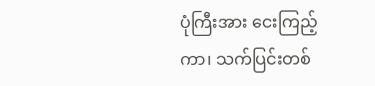ပုံကြီးအား ငေးကြည့်ကာ၊ သက်ပြင်းတစ်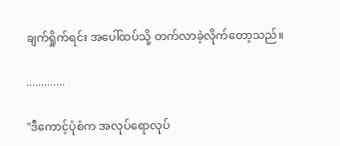ချက်ရှိုက်ရင်း အပေါ်ထပ်သို့ တက်လာခဲ့လိုက်တော့သည်။

.............

"ဒီကောင့်ပုံစံက အလုပ်ရောလုပ်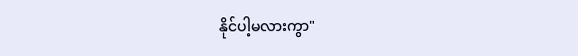နိုင်ပါ့မလားကွာ"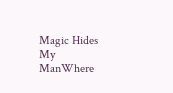Magic Hides My ManWhere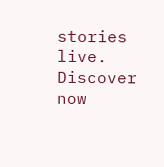stories live. Discover now